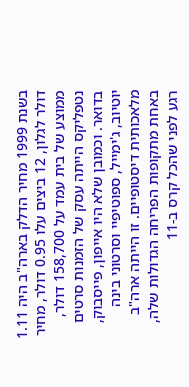בשנת 1999 מחיר הדלק בארה"ב היה 1.11 דולר לגלון, 12 ביצים עלו 0.95 דולר, מחיר ממוצע של בית עמד על 158,700 דולר, נטפליקס הייתה עסק של הזמנות סרטים בדואר. וכמובן שלא היו אייפון, פייסבוק, יוטיוב, ג'ימייל, ספוטיפיי וסרטוני בינה מלאכותית דיסטופיים. זו הייתה ארה"ב באחת מתקופות הפריחה הגדולות שלה, רגע לפני שהכל קרס ב-11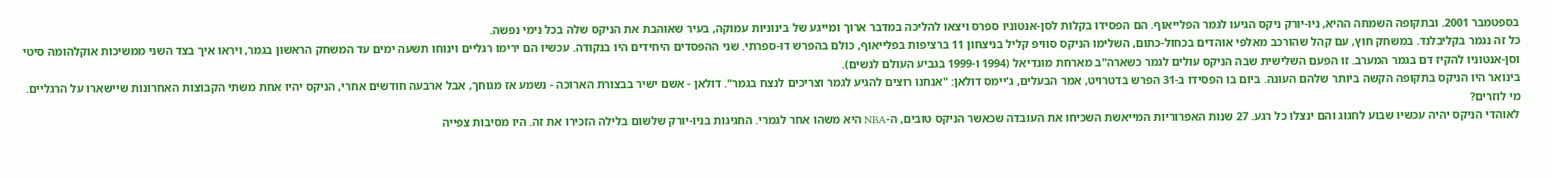בספטמבר 2001. ובתקופה השמחה ההיא, ניו-יורק ניקס הגיעו לגמר הפלייאוף. הם הפסידו בקלות לסן-אנטוניו ספרס ויצאו להליכה במדבר ארוך ומייגע של בינוניות עמוקה, בעיר שאוהבת את הניקס שלה בכל נימי נפשה.
כל זה נגמר בקליבלנד. במשחק חוץ, עם קהל שהורכב מאלפי אוהדים בכחול-כתום, השלימו הניקס סוויפ קליל בניצחון 11 ברציפות בפלייאוף, כולם בהפרש דו-ספרתי. שני ההפסדים היחידים היו בנקודה. עכשיו הם ירימו רגליים וינוחו תשעה ימים עד המשחק הראשון בגמר, ויראו איך בצד השני ממשיכות אוקלהומה סיטי וסן-אנטוניו להקיז דם בגמר המערב. זו הפעם השלישית שבה הניקס עולים לגמר כשארה"ב מארחת מונדיאל (1994 ו-1999 בגביע העולם לנשים).
בינואר היו הניקס בתקופה הקשה ביותר שלהם העונה. ביום בו הפסידו ב-31 הפרש בדטרויט, אמר הבעלים, ג'יימס דולאן: "אנחנו רוצים להגיע לגמר וצריכים לנצח בגמר". דולאן - אשם ישיר בבצורת הארוכה - נשמע אז מגוחך, אבל ארבעה חודשים אחרי, הניקס יהיו אחת משתי הקבוצות האחרונות שיישארו על הרגליים.
מי לוזרים?
לאוהדי הניקס יהיה עכשיו שבוע לחגוג והם ינצלו כל רגע. 27 שנות האפרוריות המייאשת השכיחו את העובדה שכאשר הניקס טובים, ה-NBA היא משהו אחר לגמרי. החגיגות בניו-יורק שלשום בלילה הזכירו את זה. היו מסיבות צפייה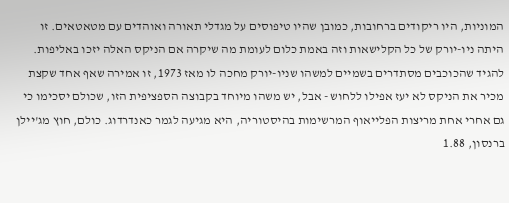המוניות, היו ריקודים ברחובות, כמובן שהיו טיפוסים על מגדלי תאורה ואוהדים עם מטאטאים. זו היתה ניו-יורק של כל הקלישאות וזה באמת כלום לעומת מה שיקרה אם הניקס האלה יזכו באליפות.
להגיד שהכוכבים מסתדרים בשמיים למשהו שניו-יורק מחכה לו מאז 1973, זו אמירה שאף אחד שקצת מכיר את הניקס לא יעז אפילו ללחוש - אבל, יש משהו מיוחד בקבוצה הספציפית הזו, שכולם יסכימו כי גם אחרי אחת מריצות הפלייאוף המרשימות בהיסטוריה, היא מגיעה לגמר כאנדרדוג. כולם, חוץ מג'יילן ברנסון, 1.88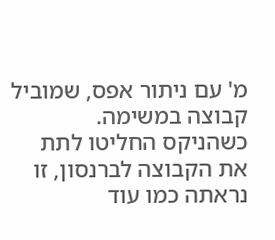מ' עם ניתור אפס, שמוביל קבוצה במשימה.
כשהניקס החליטו לתת את הקבוצה לברנסון, זו נראתה כמו עוד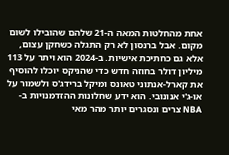אחת מהחלטות המאה ה-21 שלהם שהובילו לשום מקום. אבל ברנסון לא רק התגלה כשחקן עצום, אלא גם כחתיכת אישיות. ב-2024 הוא ויתר על 113 מיליון דולר בחוזה חדש כדי שהניקס יוכלו להוסיף את קארל-אנתוני טאונס ומיקל ברידג'ס ולשמור על או-ג'י אנונובי. הוא ידע שחלונות ההזדמנויות ב-NBA צרים ונסגרים יותר מהר מאי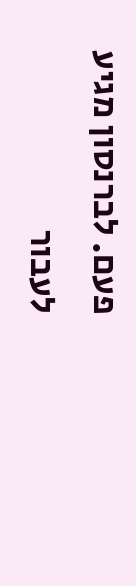פעם. לברנסון מגיע לעבור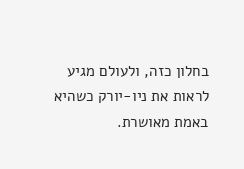בחלון כזה, ולעולם מגיע לראות את ניו-יורק כשהיא באמת מאושרת.